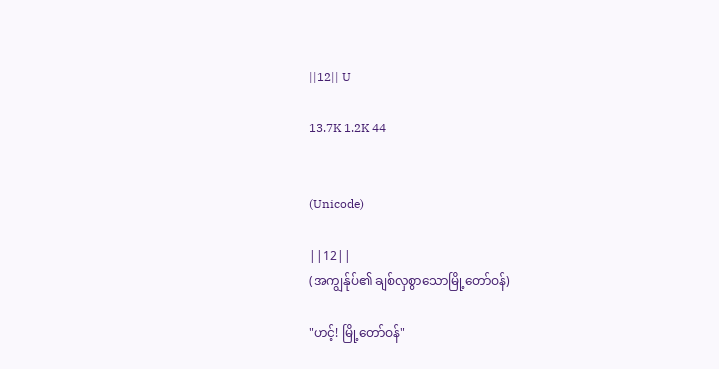||12|| U

13.7K 1.2K 44


(Unicode)

||12||
(အကျွန်ုပ်၏ ချစ်လှစွာသောမြို့တော်ဝန်)

"ဟင့်! မြို့တော်ဝန်"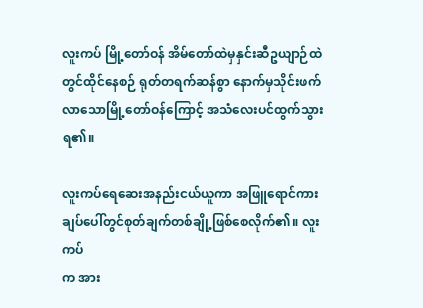လူးကပ် မြို့တော်ဝန် အိမ်တော်ထဲမှနှင်းဆီဥယျာဉ်ထဲ
တွင်ထိုင်နေစဉ် ရုတ်တရက်ဆန်စွာ နောက်မှသိုင်းဖက်
လာသောမြို့တော်ဝန်ကြောင့် အသံလေးပင်ထွက်သွား
ရ၏။

လူးကပ်ရေဆေးအနည်းငယ်ယူကာ အဖြူရောင်ကား
ချပ်ပေါ်တွင်စုတ်ချက်တစ်ချို့ဖြစ်စေလိုက်၏။ လူးကပ်
က အား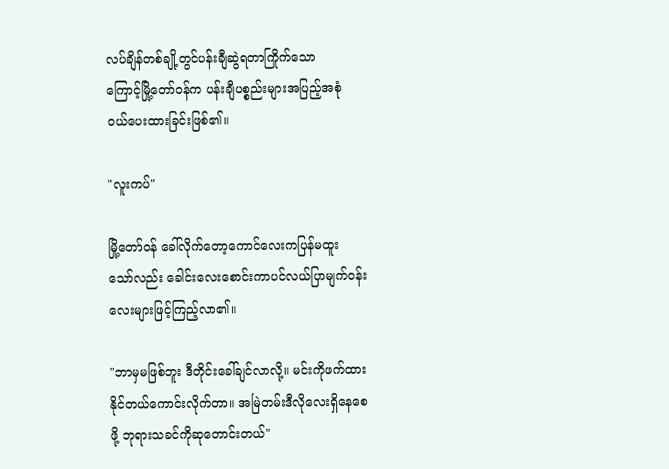လပ်ချိန်တစ်ချို့တွင်ပန်းချီဆွဲရတာကြိုက်သော
ကြောင့်မြို့တော်ဝန်က ပန်းချီပစ္စည်းများအပြည့်အစုံ
ဝယ်ပေးထားခြင်းဖြစ်၏။

"လူးကပ်"

မြို့တော်ဝန် ခေါ်လိုက်တော့ကောင်လေးကပြန်မထူး
သော်လည်း ခေါင်းလေးစောင်းကာပင်လယ်ပြာမျက်ဝန်း
လေးများဖြင့်ကြည့်လာ၏။

"ဘာမှမဖြစ်ဘူး ဒီတိုင်းခေါ်ချင်လာလို့။ မင်းကိုဖက်ထား
နိုင်တယ်ကောင်းလိုက်တာ။ အမြဲတမ်းဒီလိုလေးရှိနေစေ
ဖို့ ဘုရားသခင်ကိုဆုတောင်းတယ်"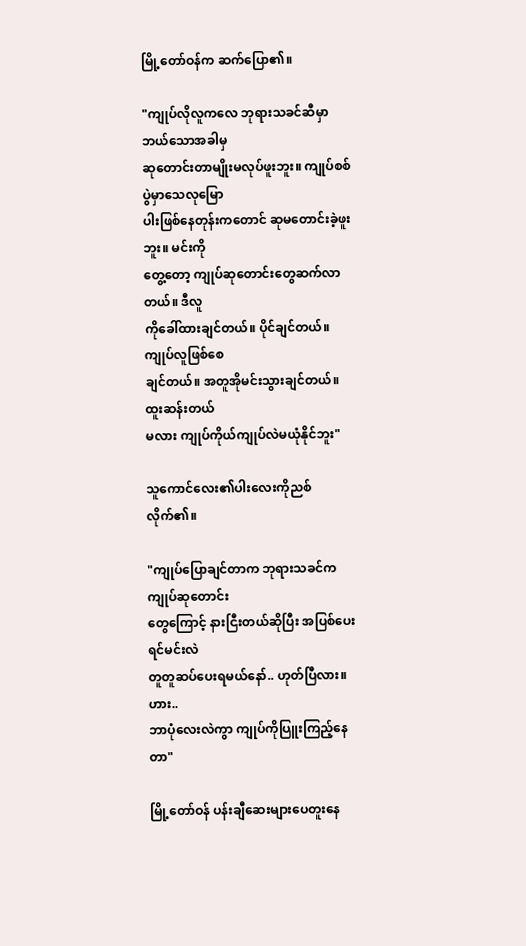မြို့တော်ဝန်က ဆက်ပြော၏။

"ကျုပ်လိုလူကလေ ဘုရားသခင်ဆီမှာဘယ်သောအခါမှ
ဆုတောင်းတာမျိုးမလုပ်ဖူးဘူး။ ကျုပ်စစ်ပွဲမှာသေလုမြော
ပါးဖြစ်နေတုန်းကတောင် ဆုမတောင်းခဲ့ဖူးဘူး။ မင်းကို
တွေ့တော့ ကျုပ်ဆုတောင်းတွေဆက်လာတယ်။ ဒီလူ
ကိုခေါ်ထားချင်တယ်။ ပိုင်ချင်တယ်။ ကျုပ်လူဖြစ်စေ
ချင်တယ်။ အတူအိုမင်းသွားချင်တယ်။ ထူးဆန်းတယ်
မလား ကျုပ်ကိုယ်ကျုပ်လဲမယုံနိုင်ဘူး"

သူကောင်လေး၏ပါးလေးကိုညစ်လိုက်၏။

"ကျုပ်ပြောချင်တာက ဘုရားသခင်ကကျုပ်ဆုတောင်း
တွေကြောင့် နားငြီးတယ်ဆိုပြီး အပြစ်ပေးရင်မင်းလဲ
တူတူဆပ်ပေးရမယ်နော်.. ဟုတ်ပြီလား။ ဟား..
ဘာပုံလေးလဲကွာ ကျုပ်ကိုပြူးကြည့်နေတာ"

မြို့တော်ဝန် ပန်းချီဆေးများပေတူးနေ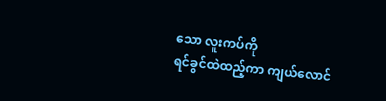သော လူးကပ်ကို
ရင်ခွင်ထဲထည့်ကာ ကျယ်လောင်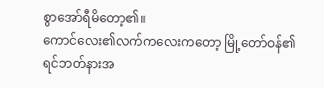စွာအော်ရီမိတော့၏။
ကောင်လေး၏လက်ကလေးကတော့ မြို့တော်ဝန်၏
ရင်ဘတ်နားအ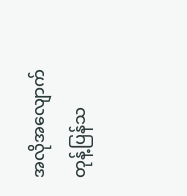အလိုအလျောက်တုန့်ပြန်သ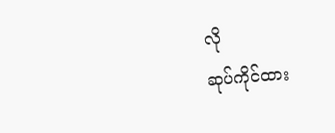လို
ဆုပ်ကိုင်ထား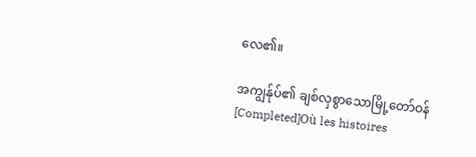လေ၏။

အကျွန်ုပ်၏ ချစ်လှစွာသောမြို့တော်ဝန်[Completed]Où les histoires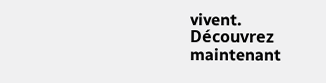vivent. Découvrez maintenant